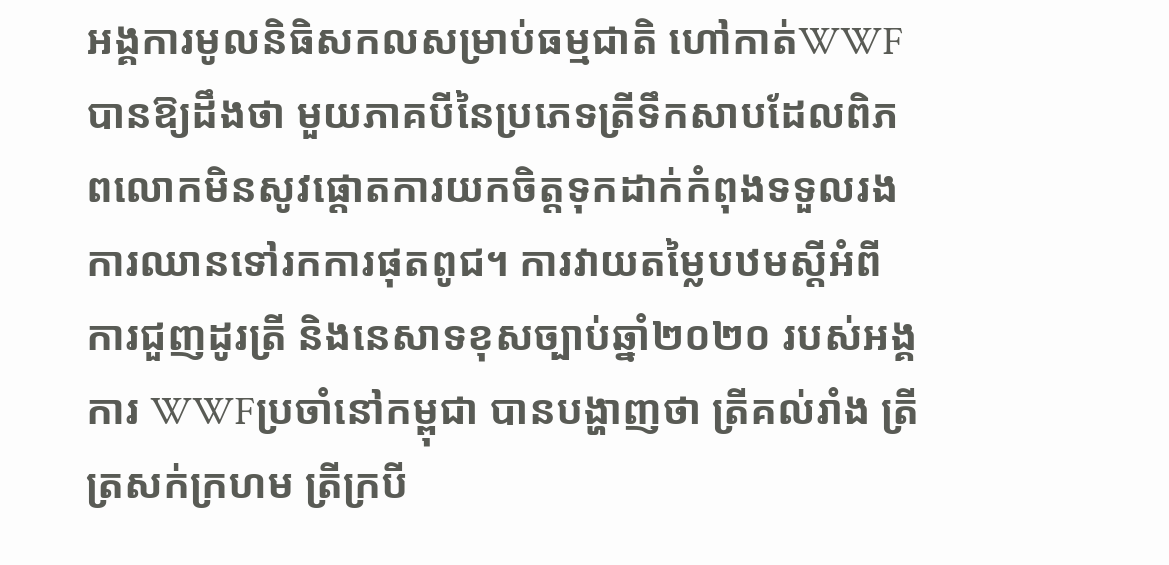អង្គការមូលនិធិសកលសម្រាប់ធម្មជាតិ ហៅកាត់WWF បានឱ្យដឹងថា មួយភាគបីនៃប្រភេទត្រីទឹកសាបដែលពិភពលោកមិនសូវផ្តោតការយកចិត្តទុកដាក់កំពុងទទួលរងការឈានទៅរកការផុតពូជ។ ការវាយតម្លៃបឋមស្តីអំពីការជួញដូរត្រី និងនេសាទខុសច្បាប់ឆ្នាំ២០២០ របស់អង្គការ WWFប្រចាំនៅកម្ពុជា បានបង្ហាញថា ត្រីគល់រាំង ត្រីត្រសក់ក្រហម ត្រីក្របី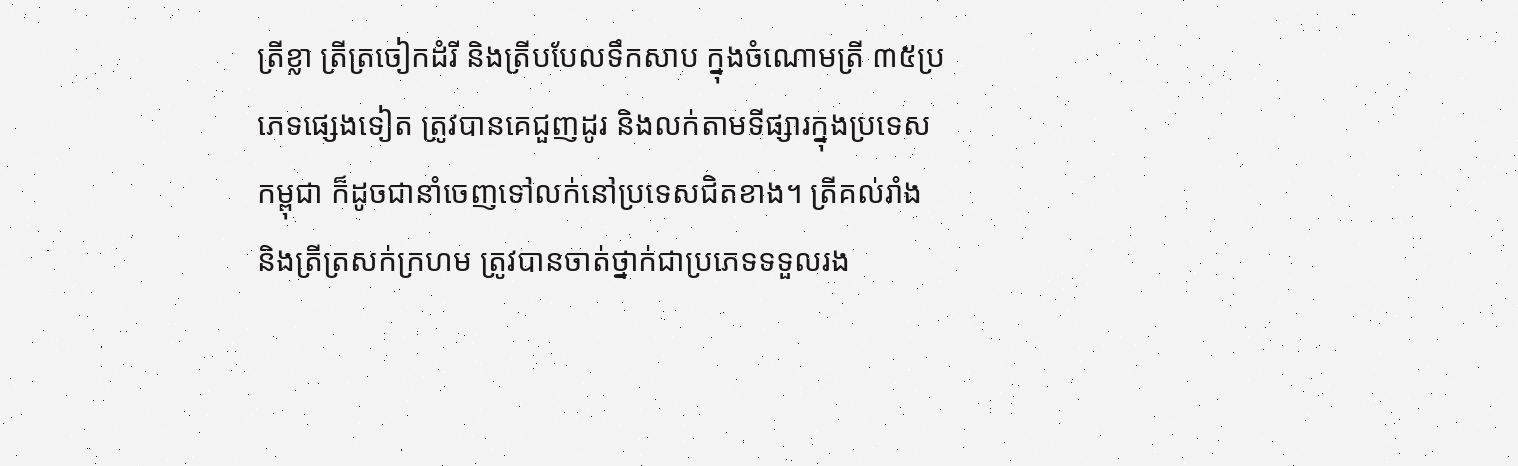ត្រីខ្លា ត្រីត្រចៀកដំរី និងត្រីបបែលទឹកសាប ក្នុងចំណោមត្រី ៣៥ប្រភេទផ្សេងទៀត ត្រូវបានគេជួញដូរ និងលក់តាមទីផ្សារក្នុងប្រទេសកម្ពុជា ក៏ដូចជានាំចេញទៅលក់នៅប្រទេសជិតខាង។ ត្រីគល់រាំង និងត្រីត្រសក់ក្រហម ត្រូវបានចាត់ថ្នាក់ជាប្រភេទទទួលរង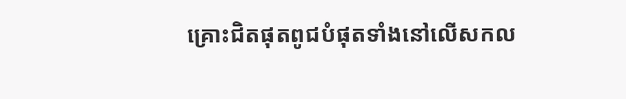គ្រោះជិតផុតពូជបំផុតទាំងនៅលើសកល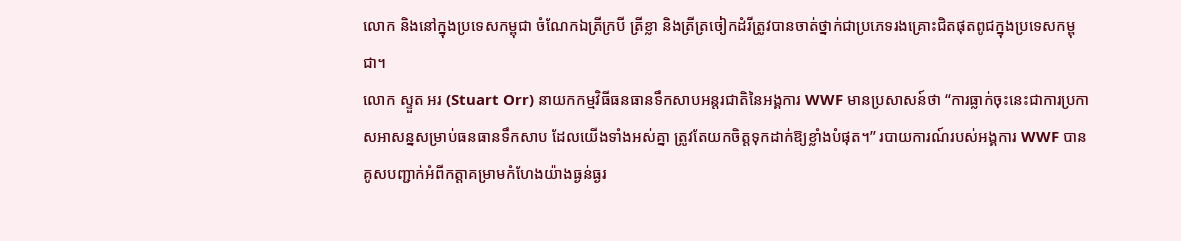លោក និងនៅក្នុងប្រទេសកម្ពុជា ចំណែកឯត្រីក្របី ត្រីខ្លា និងត្រីត្រចៀកដំរីត្រូវបានចាត់ថ្នាក់ជាប្រភេទរងគ្រោះជិតផុតពូជក្នុងប្រទេសកម្ពុជា។
លោក ស្ទួត អរ (Stuart Orr) នាយកកម្មវិធីធនធានទឹកសាបអន្តរជាតិនៃអង្គការ WWF មានប្រសាសន៍ថា “ការធ្លាក់ចុះនេះជាការប្រកាសអាសន្នសម្រាប់ធនធានទឹកសាប ដែលយើងទាំងអស់គ្នា ត្រូវតែយកចិត្តទុកដាក់ឱ្យខ្លាំងបំផុត។” របាយការណ៍របស់អង្គការ WWF បានគូសបញ្ជាក់អំពីកត្តាគម្រាមកំហែងយ៉ាងធ្ងន់ធ្ងរ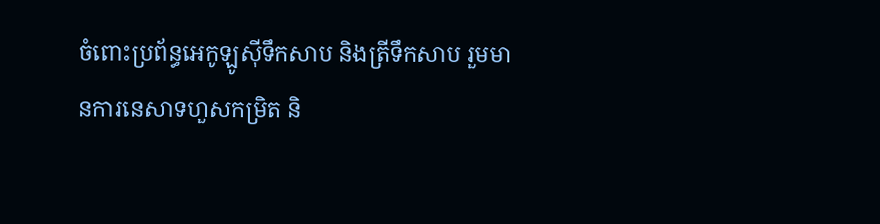ចំពោះប្រព័ន្ធអេកូឡូស៊ីទឹកសាប និងត្រីទឹកសាប រួមមានការនេសាទហួសកម្រិត និ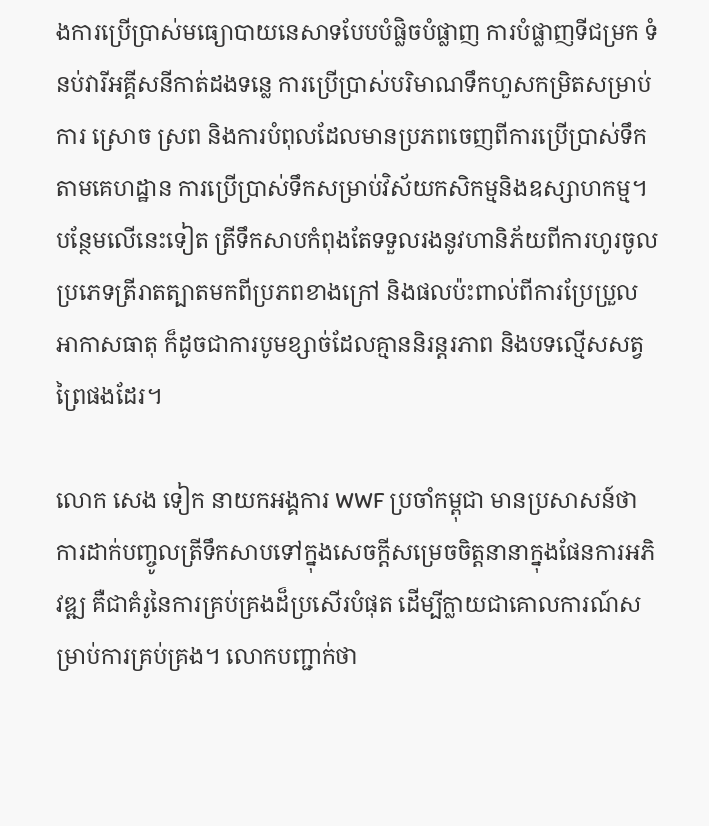ងការប្រើប្រាស់មធ្យោបាយនេសាទបែបបំផ្លិចបំផ្លាញ ការបំផ្លាញទីជម្រក ទំនប់វារីអគ្គីសនីកាត់ដងទន្លេ ការប្រើប្រាស់បរិមាណទឹកហួសកម្រិតសម្រាប់ការ ស្រោច ស្រព និងការបំពុលដែលមានប្រភពចេញពីការប្រើប្រាស់ទឹកតាមគេហដ្ឋាន ការប្រើប្រាស់ទឹកសម្រាប់វិស័យកសិកម្មនិងឧស្សាហកម្ម។ បន្ថែមលើនេះទៀត ត្រីទឹកសាបកំពុងតែទទួលរងនូវហានិភ័យពីការហូរចូលប្រភេទត្រីរាតត្បាតមកពីប្រភពខាងក្រៅ និងផលប៉ះពាល់ពីការប្រែប្រួលអាកាសធាតុ ក៏ដូចជាការបូមខ្សាច់ដែលគ្មាននិរន្ដរភាព និងបទល្មើសសត្វព្រៃផងដែរ។

លោក សេង ទៀក នាយកអង្គការ WWF ប្រចាំកម្ពុជា មានប្រសាសន៍ថា ការដាក់បញ្ចូលត្រីទឹកសាបទៅក្នុងសេចក្តីសម្រេចចិត្តនានាក្នុងផែនការអភិវឌ្ឍ គឺជាគំរូនៃការគ្រប់គ្រងដ៏ប្រសើរបំផុត ដើម្បីក្លាយជាគោលការណ៍សម្រាប់ការគ្រប់គ្រង។ លោកបញ្ជាក់ថា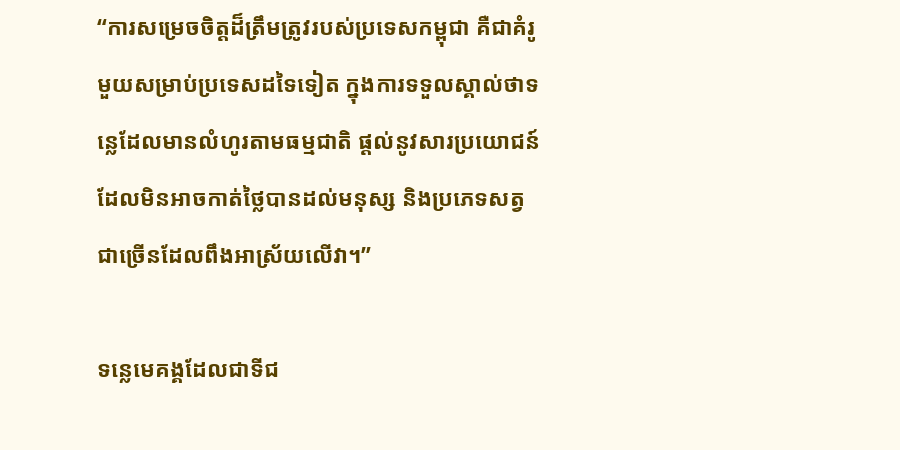“ការសម្រេចចិត្តដ៏ត្រឹមត្រូវរបស់ប្រទេសកម្ពុជា គឺជាគំរូមួយសម្រាប់ប្រទេសដទៃទៀត ក្នុងការទទួលស្គាល់ថាទន្លេដែលមានលំហូរតាមធម្មជាតិ ផ្ដល់នូវសារប្រយោជន៍ដែលមិនអាចកាត់ថ្លៃបានដល់មនុស្ស និងប្រភេទសត្វជាច្រើនដែលពឹងអាស្រ័យលើវា។”

ទន្លេមេគង្គដែលជាទីជ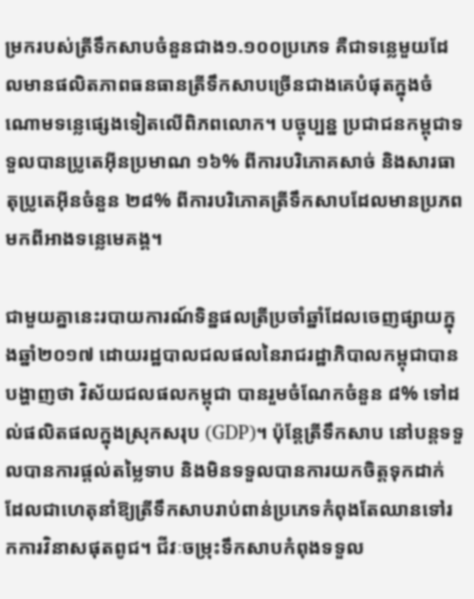ម្រករបស់ត្រីទឹកសាបចំនួនជាង១.១០០ប្រភេទ គឺជាទន្លេមួយដែលមានផលិតភាពធនធានត្រីទឹកសាបច្រើនជាងគេបំផុតក្នុងចំណោមទន្លេផ្សេងទៀតលើពិភពលោក។ បច្ចុប្បន្ន ប្រជាជនកម្ពុជាទទួលបានប្រូតេអ៊ីនប្រមាណ ១៦% ពីការបរិភោគសាច់ និងសារធាតុប្រូតេអ៊ីនចំនួន ២៨% ពីការបរិភោគត្រីទឹកសាបដែលមានប្រភពមកពីអាងទន្លេមេគង្គ។

ជាមួយគ្នានេះរបាយការណ៍ទិន្នផលត្រីប្រចាំឆ្នាំដែលចេញផ្សាយក្នុងឆ្នាំ២០១៧ ដោយរដ្ឋបាលជលផលនៃរាជរដ្ឋាភិបាលកម្ពុជាបានបង្ហាញថា វិស័យជលផលកម្ពុជា បានរួមចំណែកចំនួន ៨% ទៅដល់ផលិតផលក្នុងស្រុកសរុប (GDP)។ ប៉ុន្តែត្រីទឹកសាប នៅបន្តទទួលបានការផ្ដល់តម្លៃទាប និងមិនទទួលបានការយកចិត្តទុកដាក់ ដែលជាហេតុនាំឱ្យត្រីទឹកសាបរាប់ពាន់ប្រភេទកំពុងតែឈានទៅរកការវិនាសផុតពូជ។ ជីវៈចម្រុះទឹកសាបកំពុងទទួល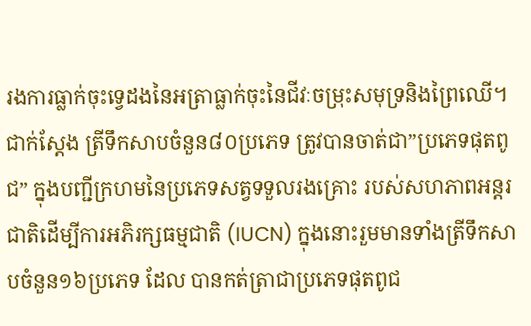រងការធ្លាក់ចុះទ្វេដងនៃអត្រាធ្លាក់ចុះនៃជីវៈចម្រុះសមុទ្រនិងព្រៃឈើ។
ជាក់ស្តែង ត្រីទឹកសាបចំនួន៨០ប្រភេទ ត្រូវបានចាត់ជា”ប្រភេទផុតពូជ” ក្នុងបញ្ជីក្រហមនៃប្រភេទសត្វទទួលរងគ្រោះ របស់សហភាពអន្ដរជាតិដើម្បីការអភិរក្សធម្មជាតិ (IUCN) ក្នុងនោះរួមមានទាំងត្រីទឹកសាបចំនួន១៦ប្រភេទ ដែល បានកត់ត្រាជាប្រភេទផុតពូជ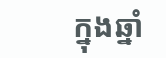ក្នុងឆ្នាំ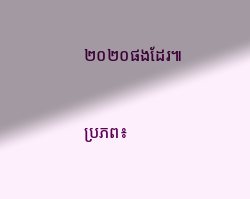២០២០ផងដែរ៕


ប្រភព៖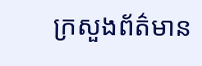ក្រសួងព័ត៌មាន